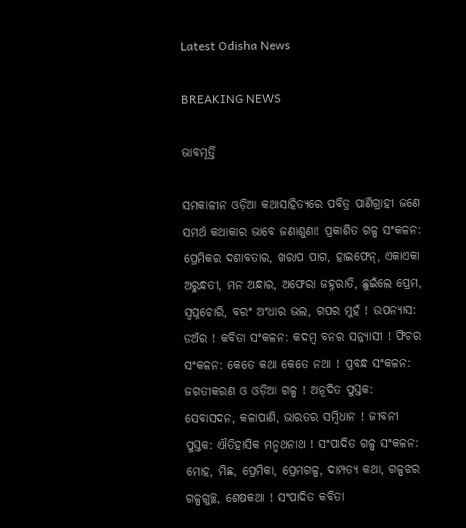Latest Odisha News

BREAKING NEWS

ଭାବମୂର୍ତ୍ତି

ସମକାଳୀନ ଓଡ଼ିଆ କଥାସାହିତ୍ୟରେ ପବିତ୍ର ପାଣିଗ୍ରାହୀ ଜଣେ ସମର୍ଥ କଥାକାର ଭାବେ ଜଣାଶୁଣା! ପ୍ରକାଶିତ ଗଳ୍ପ ସଂକଳନ:
ପ୍ରେମିକର ଦଶାବତାର, ଖରାପ ପାଗ, ହାଇଫେନ୍‍, ଏକାଏକା ଅରୁନ୍ଧତୀ, ମନ ଅନ୍ଧାର, ଅଫେରା ଜହ୍ନରାତି, ଛୁଇଁଲେ ପ୍ରେମ, ସ୍ୱପ୍ନଚୋରି, ବରଂ ଅଂଧାର ଭଲ, ଗପର ମୁହଁ ! ଉପନ୍ୟାସ: ଡଅଁର ! କବିତା ସଂକଳନ: କଦମ୍ବ ବନର ସନ୍ନ୍ୟାସୀ ! ଫିଚର ସଂକଳନ: କେତେ କଥା କେତେ ନଥା ! ପ୍ରବନ୍ଧ ସଂକଳନ: ଜଗତୀକରଣ ଓ ଓଡ଼ିଆ ଗଳ୍ପ ! ଅନୂଦିତ ପୁସ୍ତକ: ସେବାସଦନ, କଳାପାଣି, ଭାରତର ସମ୍ବିଧାନ ! ଜୀବନୀ ପୁସ୍ତକ: ଐତିହାସିକ ମନ୍ମଥନାଥ ! ସଂପାଦିତ ଗଳ୍ପ ସଂକଳନ: ମୋହ, ମିଛ, ପ୍ରେମିକା, ପ୍ରେମଗଳ୍ପ, ଦାମ୍ପତ୍ୟ କଥା, ଗଳ୍ପଝର ଗଳ୍ପଗୁଚ୍ଛ, ଶେଷକଥା ! ସଂପାଦିତ କବିତା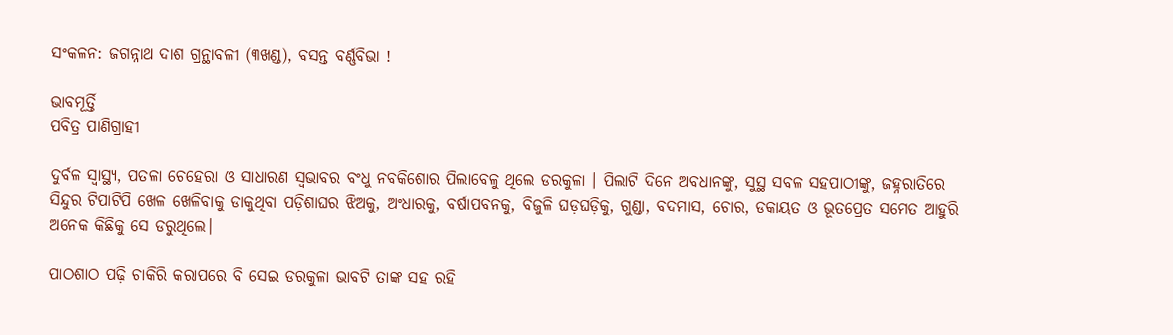ସଂକଳନ: ଜଗନ୍ନାଥ ଦାଶ ଗ୍ରନ୍ଥାବଳୀ (୩ଖଣ୍ଡ), ବସନ୍ତ ବର୍ଣ୍ଣବିଭା !

ଭାବମୂର୍ତ୍ତି
ପବିତ୍ର ପାଣିଗ୍ରାହୀ

ଦୁର୍ବଳ ସ୍ୱାସ୍ଥ୍ୟ, ପତଳା ଚେହେରା ଓ ସାଧାରଣ ସ୍ୱଭାବର ବଂଧୁ ନବକିଶୋର ପିଲାବେଳୁ ଥିଲେ ଡରକୁଳା । ପିଲାଟି ଦିନେ ଅବଧାନଙ୍କୁ, ସୁସ୍ଥ ସବଳ ସହପାଠୀଙ୍କୁ, ଜହ୍ନରାତିରେ ସିନ୍ଦୁର ଟିପାଟିପି ଖେଳ ଖେଳିବାକୁ ଡାକୁଥିବା ପଡ଼ିଶାଘର ଝିଅକୁ, ଅଂଧାରକୁ, ବର୍ଷାପବନକୁ, ବିଜୁଳି ଘଡ଼ଘଡ଼ିକୁ, ଗୁଣ୍ଡା, ବଦମାସ, ଚୋର, ଡକାୟତ ଓ ଭୂତପ୍ରେତ ସମେତ ଆହୁରି ଅନେକ କିଛିକୁ ସେ ଡରୁଥିଲେ।

ପାଠଶାଠ ପଢ଼ି ଚାକିରି କରାପରେ ବି ସେଇ ଡରକୁଳା ଭାବଟି ତାଙ୍କ ସହ ରହି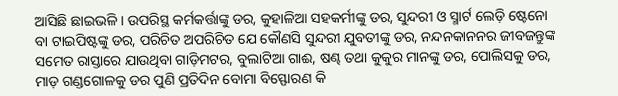ଆସିଛି ଛାଇଭଳି । ଉପରିସ୍ଥ କର୍ମକର୍ତ୍ତାଙ୍କୁ ଡର, କୁହାଳିଆ ସହକର୍ମୀଙ୍କୁ ଡର, ସୁନ୍ଦରୀ ଓ ସ୍ମାର୍ଟ ଲେଡ଼ି ଷ୍ଟେନୋ ବା ଟାଇପିଷ୍ଟଙ୍କୁ ଡର, ପରିଚିତ ଅପରିଚିତ ଯେ କୌଣସି ସୁନ୍ଦରୀ ଯୁବତୀଙ୍କୁ ଡର, ନନ୍ଦନକାନନର ଜୀବଜନ୍ତୁଙ୍କ ସମେତ ରାସ୍ତାରେ ଯାଉଥିବା ଗାଡ଼ିମଟର, ବୁଲାଟିଆ ଗାଈ, ଷଣ୍ଢ ତଥା କୁକୁର ମାନଙ୍କୁ ଡର, ପୋଲିସକୁ ଡର, ମାଡ଼ ଗଣ୍ଡଗୋଳକୁ ଡର ପୁଣି ପ୍ରତିଦିନ ବୋମା ବିସ୍ଫୋରଣ କି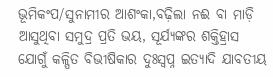ଭୂମିକଂପ/ସୁନାମୀର ଆଶଂକା,ବଢ଼ିଲା ନଈ ବା ମାଡ଼ି ଆସୁଥିବା ସମୁଦ୍ର ପ୍ରତି ଭୟ, ସୂର୍ଯ୍ୟଙ୍କର ଶକ୍ତିହ୍ରାସ ଯୋଗୁଁ କଳ୍ପିତ ବିଭୀଷିକାର ଦୁଃସ୍ୱପ୍ନ ଇତ୍ୟାଦି ଯାବତୀୟ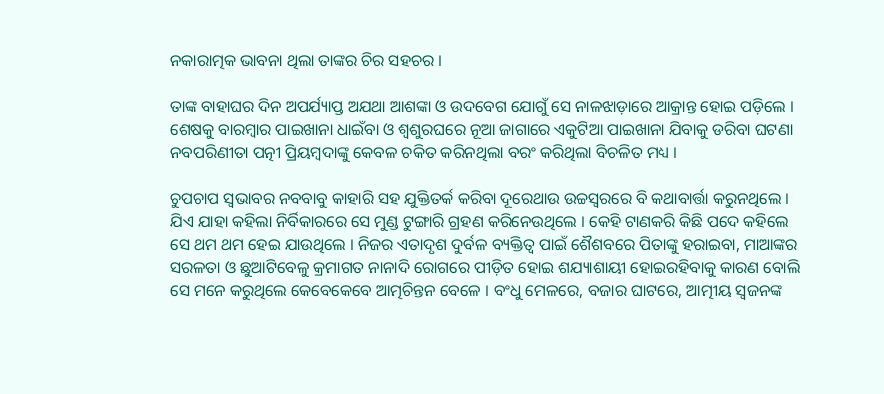ନକାରାତ୍ମକ ଭାବନା ଥିଲା ତାଙ୍କର ଚିର ସହଚର ।

ତାଙ୍କ ବାହାଘର ଦିନ ଅପର୍ଯ୍ୟାପ୍ତ ଅଯଥା ଆଶଙ୍କା ଓ ଉଦବେଗ ଯୋଗୁଁ ସେ ନାଳଝାଡ଼ାରେ ଆକ୍ରାନ୍ତ ହୋଇ ପଡ଼ିଲେ । ଶେଷକୁ ବାରମ୍ବାର ପାଇଖାନା ଧାଇଁବା ଓ ଶ୍ୱଶୁରଘରେ ନୂଆ ଜାଗାରେ ଏକୁଟିଆ ପାଇଖାନା ଯିବାକୁ ଡରିବା ଘଟଣା ନବପରିଣୀତା ପତ୍ନୀ ପ୍ରିୟମ୍ବଦାଙ୍କୁ କେବଳ ଚକିତ କରିନଥିଲା ବରଂ କରିଥିଲା ବିଚଳିତ ମଧ୍ୟ ।

ଚୁପଚାପ ସ୍ୱଭାବର ନବବାବୁ କାହାରି ସହ ଯୁକ୍ତିତର୍କ କରିବା ଦୂରେଥାଉ ଉଚ୍ଚସ୍ୱରରେ ବି କଥାବାର୍ତ୍ତା କରୁନଥିଲେ । ଯିଏ ଯାହା କହିଲା ନିର୍ବିକାରରେ ସେ ମୁଣ୍ଡ ଟୁଙ୍ଗାରି ଗ୍ରହଣ କରିନେଉଥିଲେ । କେହି ଟାଣକରି କିଛି ପଦେ କହିଲେ ସେ ଥମ ଥମ ହେଇ ଯାଉଥିଲେ । ନିଜର ଏତାଦୃଶ ଦୁର୍ବଳ ବ୍ୟକ୍ତିତ୍ୱ ପାଇଁ ଶୈଶବରେ ପିତାଙ୍କୁ ହରାଇବା, ମାଆଙ୍କର ସରଳତା ଓ ଛୁଆଟିବେଳୁ କ୍ରମାଗତ ନାନାଦି ରୋଗରେ ପୀଡ଼ିତ ହୋଇ ଶଯ୍ୟାଶାୟୀ ହୋଇରହିବାକୁ କାରଣ ବୋଲି ସେ ମନେ କରୁଥିଲେ କେବେକେବେ ଆତ୍ମଚିନ୍ତନ ବେଳେ । ବଂଧୁ ମେଳରେ, ବଜାର ଘାଟରେ, ଆତ୍ମୀୟ ସ୍ୱଜନଙ୍କ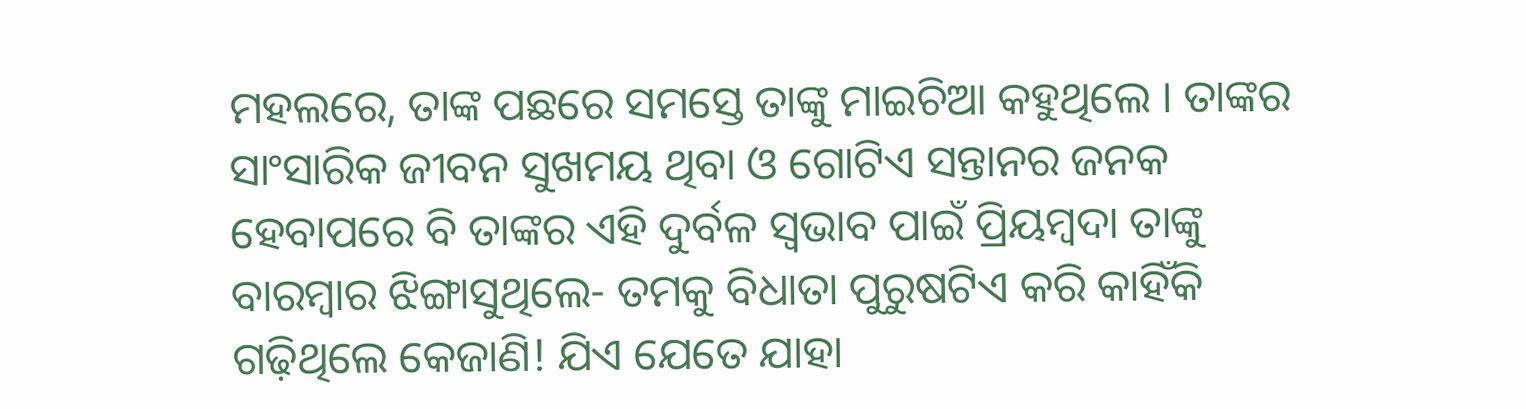ମହଲରେ, ତାଙ୍କ ପଛରେ ସମସ୍ତେ ତାଙ୍କୁ ମାଇଚିଆ କହୁଥିଲେ । ତାଙ୍କର ସାଂସାରିକ ଜୀବନ ସୁଖମୟ ଥିବା ଓ ଗୋଟିଏ ସନ୍ତାନର ଜନକ ହେବାପରେ ବି ତାଙ୍କର ଏହି ଦୁର୍ବଳ ସ୍ୱଭାବ ପାଇଁ ପ୍ରିୟମ୍ବଦା ତାଙ୍କୁ ବାରମ୍ବାର ଝିଙ୍ଗାସୁଥିଲେ- ତମକୁ ବିଧାତା ପୁରୁଷଟିଏ କରି କାହିଁକି ଗଢ଼ିଥିଲେ କେଜାଣି! ଯିଏ ଯେତେ ଯାହା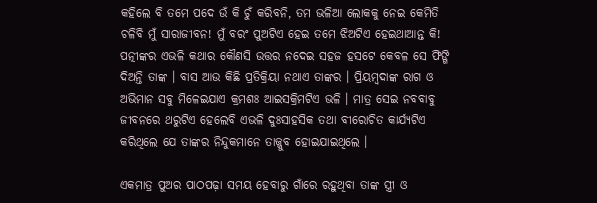କହିଲେ ବି ତମେ ପଦେ ଉଁ କି ଚୁଁ କରିବନି, ତମ ଭଳିଆ ଲୋକକୁ ନେଇ କେମିତି ଚଳିବି ମୁଁ ସାରାଜୀବନ! ମୁଁ ବରଂ ପୁଅଟିଏ ହେଇ ତମେ ଝିଅଟିଏ ହେଇଥାଆନ୍ତ କି! ପତ୍ନୀଙ୍କର ଏଭଳି କଥାର କୌଣସି ଉତ୍ତର ନଦେଇ ସହଜ ହସଟେ କେବଳ ସେ ଫିଙ୍ଗି ଦିଅନ୍ତି ତାଙ୍କ । ବାସ ଆଉ କିଛି ପ୍ରତିକ୍ରିୟା ନଥାଏ ତାଙ୍କର । ପ୍ରିୟମ୍ବଦାଙ୍କ ରାଗ ଓ ଅଭିମାନ ସବୁ ମିଳେଇଯାଏ କ୍ରମଶଃ ଆଇସକ୍ରିମଟିଏ ଭଳି । ମାତ୍ର ସେଇ ନବବାବୁ ଜୀବନରେ ଥରୁଟିଏ ହେଲେବି ଏଭଳି ଦୁଃସାହସିକ ତଥା ବୀରୋଚିତ କାର୍ଯ୍ୟଟିଏ କରିଥିଲେ ଯେ ତାଙ୍କର ନିନ୍ଦୁକମାନେ ତାଜ୍ଜୁବ ହୋଇଯାଇଥିଲେ ।

ଏକମାତ୍ର ପୁଅର ପାଠପଢ଼ା ସମୟ ହେବାରୁ ଗାଁରେ ରହୁଥିବା ତାଙ୍କ ସ୍ତ୍ରୀ ଓ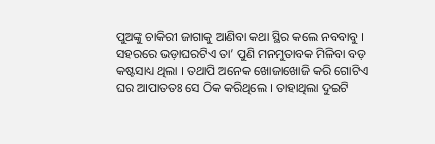ପୁଅଙ୍କୁ ଚାକିରୀ ଜାଗାକୁ ଆଣିବା କଥା ସ୍ଥିର କଲେ ନବବାବୁ । ସହରରେ ଭଡ଼ାଘରଟିଏ ତା’ ପୁଣି ମନମୁତାବକ ମିଳିବା ବଡ଼ କଷ୍ଟସାଧ୍ୟ ଥିଲା । ତଥାପି ଅନେକ ଖୋଜାଖୋଜି କରି ଗୋଟିଏ ଘର ଆପାତତଃ ସେ ଠିକ କରିଥିଲେ । ତାହାଥିଲା ଦୁଇଟି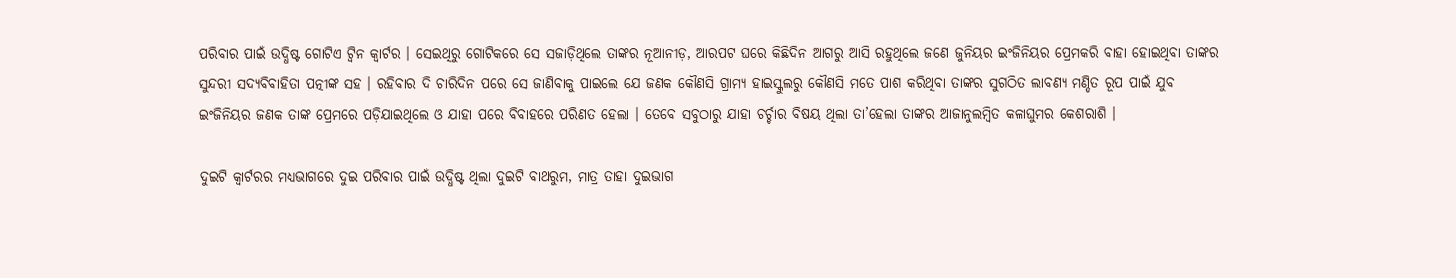ପରିବାର ପାଇଁ ଉଦ୍ଧିଷ୍ଟ ଗୋଟିଏ ଟ୍ୱିନ କ୍ୱାର୍ଟର । ସେଇଥିରୁ ଗୋଟିକରେ ସେ ସଜାଡ଼ିଥିଲେ ତାଙ୍କର ନୂଆନୀଡ଼, ଆରପଟ ଘରେ କିଛିଦିନ ଆଗରୁ ଆସି ରହୁଥିଲେ ଜଣେ ଜୁନିୟର ଇଂଜିନିୟର ପ୍ରେମକରି ବାହା ହୋଇଥିବା ତାଙ୍କର ସୁନ୍ଦରୀ ସଦ୍ୟବିବାହିତା ପତ୍ନୀଙ୍କ ସହ । ରହିବାର ଦି ଚାରିଦିନ ପରେ ସେ ଜାଣିବାକୁ ପାଇଲେ ଯେ ଜଣକ କୌଣସି ଗ୍ରାମ୍ୟ ହାଇସ୍କୁଲରୁ କୌଣସି ମତେ ପାଶ କରିଥିବା ତାଙ୍କର ସୁଗଠିତ ଲାବଣ୍ୟ ମଣ୍ଡିତ ରୂପ ପାଇଁ ଯୁବ ଇଂଜିନିୟର ଜଣକ ତାଙ୍କ ପ୍ରେମରେ ପଡ଼ିଯାଇଥିଲେ ଓ ଯାହା ପରେ ବିବାହରେ ପରିଣତ ହେଲା । ତେବେ ସବୁଠାରୁ ଯାହା ଚର୍ଚ୍ଚାର ବିଷୟ ଥିଲା ତା’ହେଲା ତାଙ୍କର ଆଜାନୁଲମ୍ବିତ କଳାଘୁମର କେଶରାଶି ।

ଦୁଇଟି କ୍ୱାର୍ଟରର ମଧ୍ୟଭାଗରେ ଦୁଇ ପରିବାର ପାଇଁ ଉଦ୍ଧିଷ୍ଟ ଥିଲା ଦୁଇଟି ବାଥରୁମ, ମାତ୍ର ତାହା ଦୁଇଭାଗ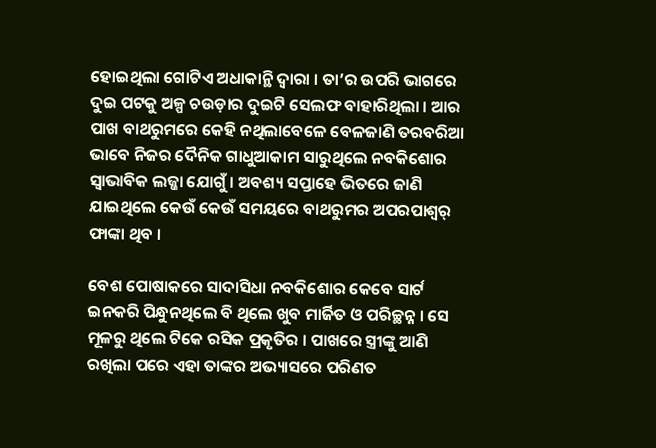ହୋଇଥିଲା ଗୋଟିଏ ଅଧାକାନ୍ଥି ଦ୍ୱାରା । ତା’ର ଉପରି ଭାଗରେ ଦୁଇ ପଟକୁ ଅଳ୍ପ ଚଉଡ଼ାର ଦୁଇଟି ସେଲଫ ବାହାରିଥିଲା । ଆର ପାଖ ବାଥରୁମରେ କେହି ନଥିଲାବେଳେ ବେଳଜାଣି ତରବରିଆ ଭାବେ ନିଜର ଦୈନିକ ଗାଧୁଆକାମ ସାରୁଥିଲେ ନବକିଶୋର ସ୍ୱାଭାବିକ ଲଜ୍ଜା ଯୋଗୁଁ । ଅବଶ୍ୟ ସପ୍ତାହେ ଭିତରେ ଜାଣି ଯାଇଥିଲେ କେଉଁ କେଉଁ ସମୟରେ ବାଥରୁମର ଅପରପାଶ୍ୱର୍ ଫାଙ୍କା ଥିବ ।

ବେଶ ପୋଷାକରେ ସାଦାସିଧା ନବକିଶୋର କେବେ ସାର୍ଟ ଇନକରି ପିନ୍ଧୁନଥିଲେ ବି ଥିଲେ ଖୁବ ମାର୍ଜିତ ଓ ପରିଚ୍ଛନ୍ନ । ସେ ମୂଳରୁ ଥିଲେ ଟିକେ ରସିକ ପ୍ରକୃତିର । ପାଖରେ ସ୍ତ୍ରୀଙ୍କୁ ଆଣି ରଖିଲା ପରେ ଏହା ତାଙ୍କର ଅଭ୍ୟାସରେ ପରିଣତ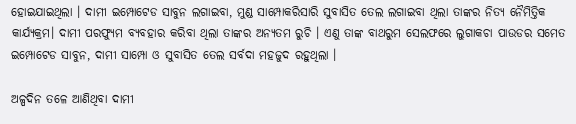ହୋଇଯାଇଥିଲା । ଦାମୀ ଇମ୍ପୋଟେଡ ସାବୁନ ଲଗାଇବା, ମୁଣ୍ଡ ସାମ୍ପୋକରିସାରି ସୁବାସିତ ତେଲ ଲଗାଇବା ଥିଲା ତାଙ୍କର ନିତ୍ୟ ନୈମିତ୍ତିକ କାର୍ଯ୍ୟକ୍ରମ। ଦାମୀ ପରଫ୍ୟୁମ ବ୍ୟବହାର କରିବା ଥିଲା ତାଙ୍କର ଅନ୍ୟତମ ରୁଚି । ଏଣୁ ତାଙ୍କ ବାଥରୁମ ସେଲଫରେ ଲୁଗାକଚା ପାଉଡର ସମେତ ଇମ୍ପୋଟେଡ ସାବୁନ, ଦାମୀ ସାମ୍ପୋ ଓ ସୁବାସିତ ତେଲ ସର୍ବଦା ମହଜୁଦ ରହୁଥିଲା ।

ଅଳ୍ପଦିନ ତଳେ ଆଣିଥିବା ଦାମୀ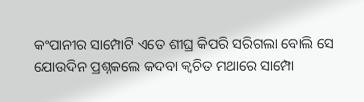କଂପାନୀର ସାମ୍ପୋଟି ଏତେ ଶୀଘ୍ର କିପରି ସରିଗଲା ବୋଲି ସେ ଯୋଉଦିନ ପ୍ରଶ୍ନକଲେ କଦବା କ୍ୱଚିତ ମଥାରେ ସାମ୍ପୋ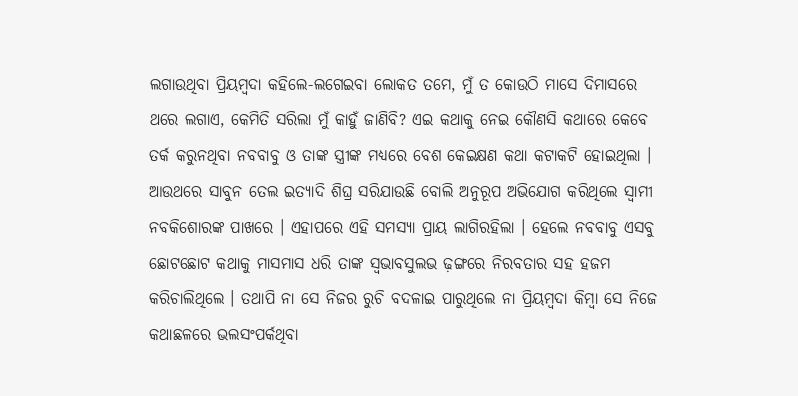ଲଗାଉଥିବା ପ୍ରିୟମ୍ବଦା କହିଲେ-ଲଗେଇବା ଲୋକତ ତମେ, ମୁଁ ତ କୋଉଠି ମାସେ ଦିମାସରେ ଥରେ ଲଗାଏ, କେମିତି ସରିଲା ମୁଁ କାହୁଁ ଜାଣିବି? ଏଇ କଥାକୁ ନେଇ କୌଣସି କଥାରେ କେବେ ତର୍କ କରୁନଥିବା ନବବାବୁ ଓ ତାଙ୍କ ସ୍ତ୍ରୀଙ୍କ ମଧ୍ୟରେ ବେଶ କେଇକ୍ଷଣ କଥା କଟାକଟି ହୋଇଥିଲା । ଆଉଥରେ ସାବୁନ ତେଲ ଇତ୍ୟାଦି ଶିଘ୍ର ସରିଯାଉଛି ବୋଲି ଅନୁରୂପ ଅଭିଯୋଗ କରିଥିଲେ ସ୍ୱାମୀ ନବକିଶୋରଙ୍କ ପାଖରେ । ଏହାପରେ ଏହି ସମସ୍ୟା ପ୍ରାୟ ଲାଗିରହିଲା । ହେଲେ ନବବାବୁ ଏସବୁ ଛୋଟଛୋଟ କଥାକୁ ମାସମାସ ଧରି ତାଙ୍କ ସ୍ୱଭାବସୁଲଭ ଢ଼ଙ୍ଗରେ ନିରବତାର ସହ ହଜମ କରିଚାଲିଥିଲେ । ତଥାପି ନା ସେ ନିଜର ରୁଚି ବଦଳାଇ ପାରୁଥିଲେ ନା ପ୍ରିୟମ୍ବଦା କିମ୍ବା ସେ ନିଜେ କଥାଛଳରେ ଭଲସଂପର୍କଥିବା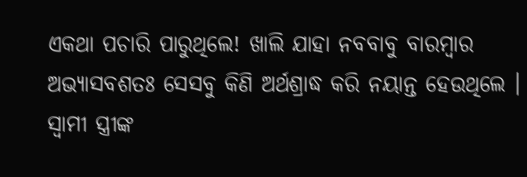ଏକଥା ପଚାରି ପାରୁଥିଲେ! ଖାଲି ଯାହା ନବବାବୁ ବାରମ୍ବାର ଅଭ୍ୟାସବଶତଃ ସେସବୁ କିଣି ଅର୍ଥଶ୍ରାଦ୍ଧ କରି ନୟାନ୍ତ ହେଉଥିଲେ । ସ୍ୱାମୀ ସ୍ତ୍ରୀଙ୍କ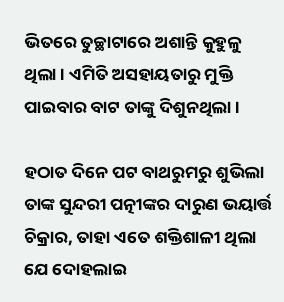ଭିତରେ ତୁଚ୍ଛାଟାରେ ଅଶାନ୍ତି କୁହୁଳୁ ଥିଲା । ଏମିତି ଅସହାୟତାରୁ ମୁକ୍ତି ପାଇବାର ବାଟ ତାଙ୍କୁ ଦିଶୁନଥିଲା ।

ହଠାତ ଦିନେ ପଟ ବାଥରୁମରୁ ଶୁଭିଲା ତାଙ୍କ ସୁନ୍ଦରୀ ପତ୍ନୀଙ୍କର ଦାରୁଣ ଭୟାର୍ତ୍ତ ଚିକ୍ରାର, ତାହା ଏତେ ଶକ୍ତିଶାଳୀ ଥିଲା ଯେ ଦୋହଲାଇ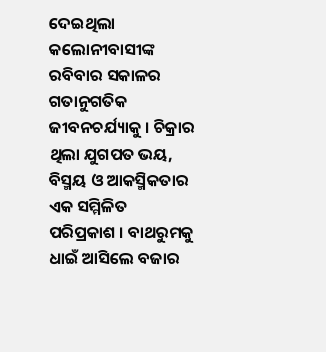ଦେଇଥିଲା କଲୋନୀବାସୀଙ୍କ ରବିବାର ସକାଳର ଗତାନୁଗତିକ ଜୀବନଚର୍ଯ୍ୟାକୁ । ଚିକ୍ରାର ଥିଲା ଯୁଗପତ ଭୟ, ବିସ୍ମୟ ଓ ଆକସ୍ମିକତାର ଏକ ସମ୍ମିଳିତ ପରିପ୍ରକାଶ । ବାଥରୁମକୁ ଧାଇଁ ଆସିଲେ ବଜାର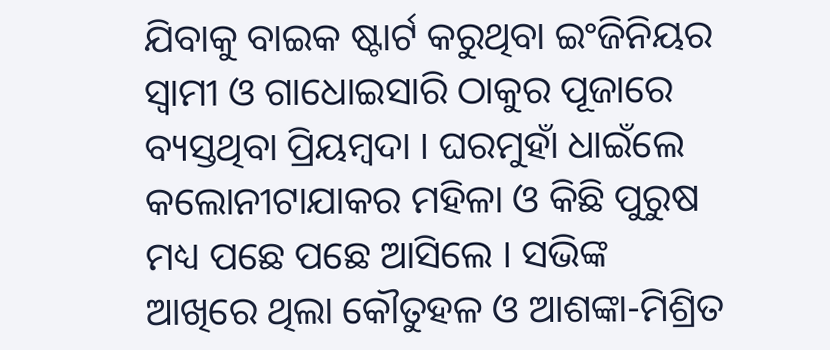ଯିବାକୁ ବାଇକ ଷ୍ଟାର୍ଟ କରୁଥିବା ଇଂଜିନିୟର ସ୍ୱାମୀ ଓ ଗାଧୋଇସାରି ଠାକୁର ପୂଜାରେ ବ୍ୟସ୍ତଥିବା ପ୍ରିୟମ୍ବଦା । ଘରମୁହାଁ ଧାଇଁଲେ କଲୋନୀଟାଯାକର ମହିଳା ଓ କିଛି ପୁରୁଷ ମଧ୍ୟ ପଛେ ପଛେ ଆସିଲେ । ସଭିଙ୍କ ଆଖିରେ ଥିଲା କୌତୁହଳ ଓ ଆଶଙ୍କା-ମିଶ୍ରିତ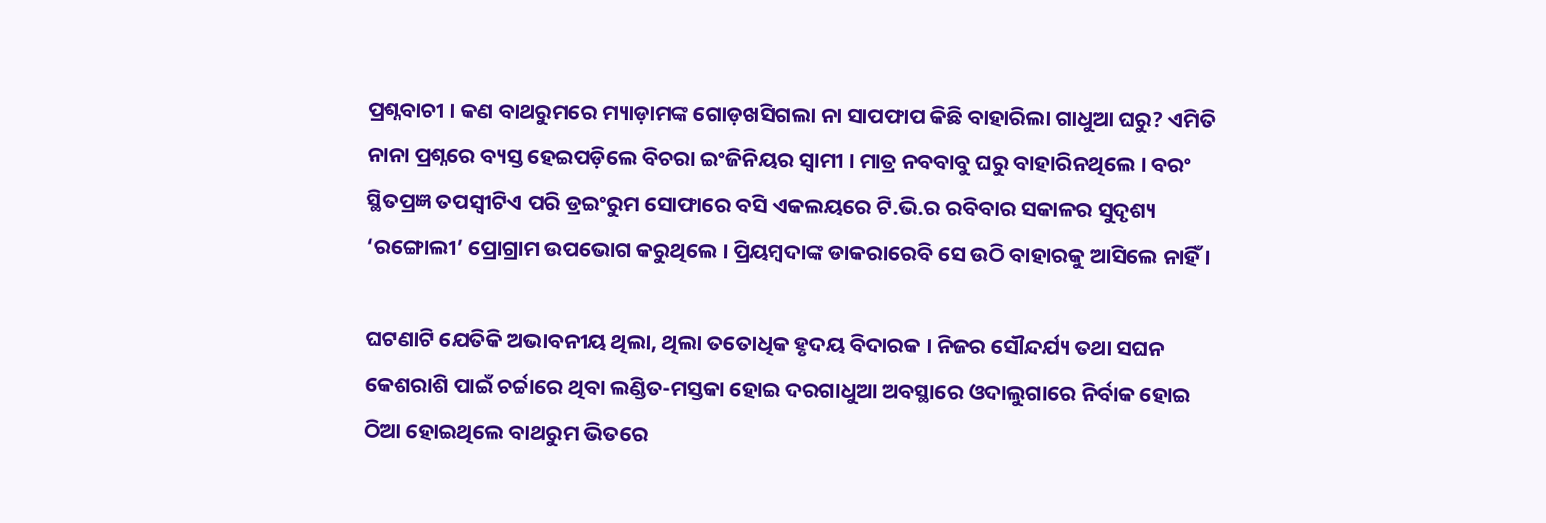ପ୍ରଶ୍ନବାଚୀ । କଣ ବାଥରୁମରେ ମ୍ୟାଡ଼ାମଙ୍କ ଗୋଡ଼ଖସିଗଲା ନା ସାପଫାପ କିଛି ବାହାରିଲା ଗାଧୁଆ ଘରୁ? ଏମିତି ନାନା ପ୍ରଶ୍ନରେ ବ୍ୟସ୍ତ ହେଇପଡ଼ିଲେ ବିଚରା ଇଂଜିନିୟର ସ୍ୱାମୀ । ମାତ୍ର ନବବାବୁ ଘରୁ ବାହାରିନଥିଲେ । ବରଂ ସ୍ଥିତପ୍ରଜ୍ଞ ତପସ୍ୱୀଟିଏ ପରି ଡ୍ରଇଂରୁମ ସୋଫାରେ ବସି ଏକଲୟରେ ଟି.ଭି.ର ରବିବାର ସକାଳର ସୁଦୃଶ୍ୟ ‘ରଙ୍ଗୋଲୀ’ ପ୍ରୋଗ୍ରାମ ଉପଭୋଗ କରୁଥିଲେ । ପ୍ରିୟମ୍ବଦାଙ୍କ ଡାକରାରେବି ସେ ଉଠି ବାହାରକୁ ଆସିଲେ ନାହିଁ ।

ଘଟଣାଟି ଯେତିକି ଅଭାବନୀୟ ଥିଲା, ଥିଲା ତତୋଧିକ ହୃଦୟ ବିଦାରକ । ନିଜର ସୌନ୍ଦର୍ଯ୍ୟ ତଥା ସଘନ କେଶରାଶି ପାଇଁ ଚର୍ଚ୍ଚାରେ ଥିବା ଲଣ୍ଡିତ-ମସ୍ତକା ହୋଇ ଦରଗାଧୁଆ ଅବସ୍ଥାରେ ଓଦାଲୁଗାରେ ନିର୍ବାକ ହୋଇ ଠିଆ ହୋଇଥିଲେ ବାଥରୁମ ଭିତରେ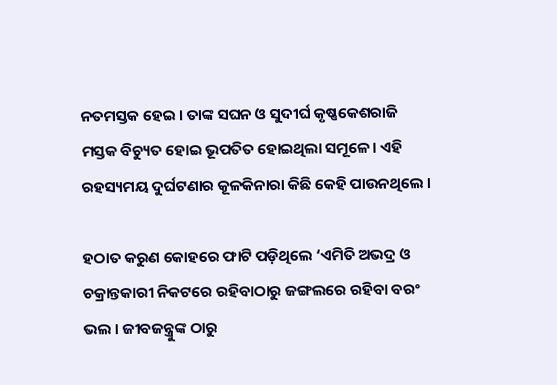ନତମସ୍ତକ ହେଇ । ତାଙ୍କ ସଘନ ଓ ସୁଦୀର୍ଘ କୃଷ୍ଣକେଶରାଜି ମସ୍ତକ ବିଚ୍ୟୁତ ହୋଇ ଭୂପତିତ ହୋଇଥିଲା ସମୂଳେ। ଏହି ରହସ୍ୟମୟ ଦୁର୍ଘଟଣାର କୂଳକିନାରା କିଛି କେହି ପାଉନଥିଲେ ।

ହଠାତ କରୁଣ କୋହରେ ଫାଟି ପଡ଼ିଥିଲେ ‘ଏମିତି ଅଭଦ୍ର ଓ ଚକ୍ରାନ୍ତକାରୀ ନିକଟରେ ରହିବାଠାରୁ ଜଙ୍ଗଲରେ ରହିବା ବରଂ ଭଲ । ଜୀବଜନ୍ତ୍ରୁଙ୍କ ଠାରୁ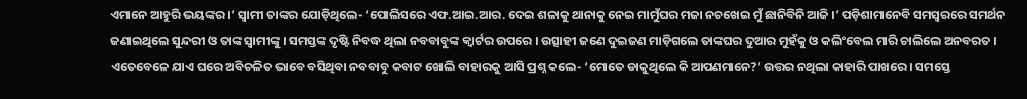ଏମାନେ ଆହୁରି ଭୟଙ୍କର ।’ ସ୍ୱାମୀ ତାଙ୍କର ଯୋଡ଼ିଥିଲେ- ‘ପୋଲିସରେ ଏଫ.ଆଇ.ଆର. ଦେଇ ଶଳାକୁ ଥାନାକୁ ନେଇ ମାମୁଁଘର ମଜା ନଚଖେଇ ମୁଁ ଛାନିବିନି ଆଜି ।’ ପଡ଼ିଶାମାନେବି ସମସ୍ୱରରେ ସମର୍ଥନ ଜଣାଇଥିଲେ ସୁନ୍ଦରୀ ଓ ତାଙ୍କ ସ୍ୱାମୀଙ୍କୁ । ସମସ୍ତଙ୍କ ଦୃଷ୍ଟି ନିବଦ୍ଧ ଥିଲା ନବବାବୁଙ୍କ କ୍ୱାର୍ଟର ଉପରେ । ଉତ୍ସାହୀ ଜଣେ ଦୁଇଜଣ ମାଡ଼ିଗଲେ ତାଙ୍କଘର ଦୁଆର ମୁହଁକୁ ଓ କଲିଂବେଲ ମାରି ଚାଲିଲେ ଅନବରତ । ଏତେବେଳେ ଯାଏ ଘରେ ଅବିଚଳିତ ଭାବେ ବସିଥିବା ନବବାବୁ କବାଟ ଖୋଲି ବାହାରକୁ ଆସି ପ୍ରଶ୍ନ କଲେ- ‘ମୋତେ ଡାକୁଥିଲେ କି ଆପଣମାନେ?’ ଉତ୍ତର ନଥିଲା କାହାରି ପାଖରେ । ସମସ୍ତେ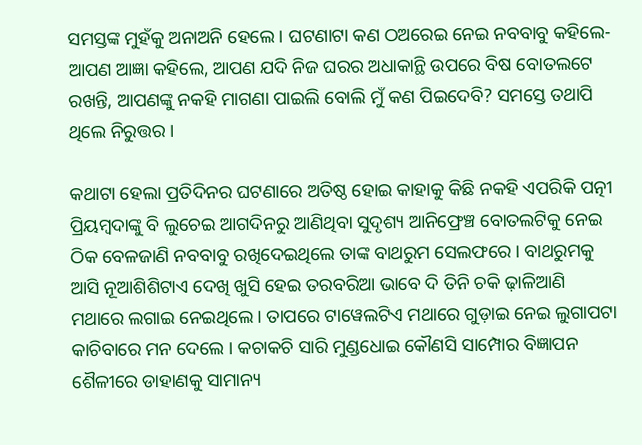ସମସ୍ତଙ୍କ ମୁହଁକୁ ଅନାଅନି ହେଲେ । ଘଟଣାଟା କଣ ଠଅରେଇ ନେଇ ନବବାବୁ କହିଲେ- ଆପଣ ଆଜ୍ଞା କହିଲେ, ଆପଣ ଯଦି ନିଜ ଘରର ଅଧାକାନ୍ଥି ଉପରେ ବିଷ ବୋତଲଟେ ରଖନ୍ତି, ଆପଣଙ୍କୁ ନକହି ମାଗଣା ପାଇଲି ବୋଲି ମୁଁ କଣ ପିଇଦେବି? ସମସ୍ତେ ତଥାପି ଥିଲେ ନିରୁତ୍ତର ।

କଥାଟା ହେଲା ପ୍ରତିଦିନର ଘଟଣାରେ ଅତିଷ୍ଠ ହୋଇ କାହାକୁ କିଛି ନକହି ଏପରିକି ପତ୍ନୀ ପ୍ରିୟମ୍ବଦାଙ୍କୁ ବି ଲୁଚେଇ ଆଗଦିନରୁ ଆଣିଥିବା ସୁଦୃଶ୍ୟ ଆନିଫ୍ରେଞ୍ଚ ବୋତଲଟିକୁ ନେଇ ଠିକ ବେଳଜାଣି ନବବାବୁ ରଖିଦେଇଥିଲେ ତାଙ୍କ ବାଥରୁମ ସେଲଫରେ । ବାଥରୁମକୁ ଆସି ନୂଆଶିଶିଟାଏ ଦେଖି ଖୁସି ହେଇ ତରବରିଆ ଭାବେ ଦି ତିନି ଚକି ଢ଼ାଳିଆଣି ମଥାରେ ଲଗାଇ ନେଇଥିଲେ । ତାପରେ ଟାୱେଲଟିଏ ମଥାରେ ଗୁଡ଼ାଇ ନେଇ ଲୁଗାପଟା କାଚିବାରେ ମନ ଦେଲେ । କଚାକଚି ସାରି ମୁଣ୍ଡଧୋଇ କୌଣସି ସାମ୍ପୋର ବିଜ୍ଞାପନ ଶୈଳୀରେ ଡାହାଣକୁ ସାମାନ୍ୟ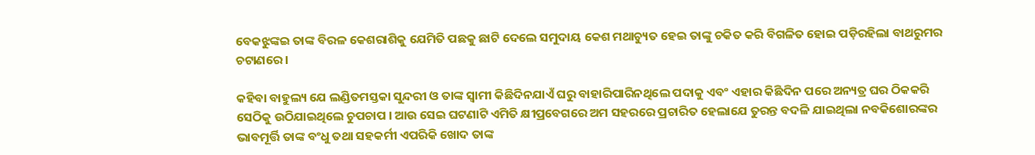ବେକଝୁଙ୍କଇ ତାଙ୍କ ବିରଳ କେଶରାଶିକୁ ଯେମିତି ପଛକୁ ଛାଟି ଦେଲେ ସମୁଦାୟ କେଶ ମଥାଚ୍ୟୁତ ହେଇ ତାଙ୍କୁ ଚକିତ କରି ବିଗଳିତ ହୋଇ ପଡ଼ିରହିଲା ବାଥରୁମର ଚଟାଣରେ ।

କହିବା ବାହୁଲ୍ୟ ଯେ ଲଣ୍ଡିତମସ୍ତକା ସୁନ୍ଦରୀ ଓ ତାଙ୍କ ସ୍ୱାମୀ କିଛିଦିନଯାଏଁ ଘରୁ ବାହାରିପାରିନଥିଲେ ପଦାକୁ ଏବଂ ଏହାର କିଛିଦିନ ପରେ ଅନ୍ୟତ୍ର ଘର ଠିକକରି ସେଠିକୁ ଉଠିଯାଇଥିଲେ ଚୁପଚାପ । ଆଉ ସେଇ ଘଟଣାଟି ଏମିତି କ୍ଷୀପ୍ରବେଗରେ ଅମ ସହରରେ ପ୍ରଚାରିତ ହେଲାଯେ ତୁରନ୍ତ ବଦଳି ଯାଇଥିଲା ନବକିଶୋରଙ୍କର ଭାବମୂର୍ତ୍ତି ତାଙ୍କ ବଂଧୁ ତଥା ସହକର୍ମୀ ଏପରିକି ଖୋଦ ତାଙ୍କ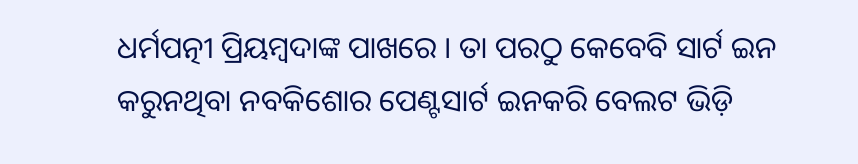ଧର୍ମପତ୍ନୀ ପ୍ରିୟମ୍ବଦାଙ୍କ ପାଖରେ । ତା ପରଠୁ କେବେବି ସାର୍ଟ ଇନ କରୁନଥିବା ନବକିଶୋର ପେଣ୍ଟସାର୍ଟ ଇନକରି ବେଲଟ ଭିଡ଼ି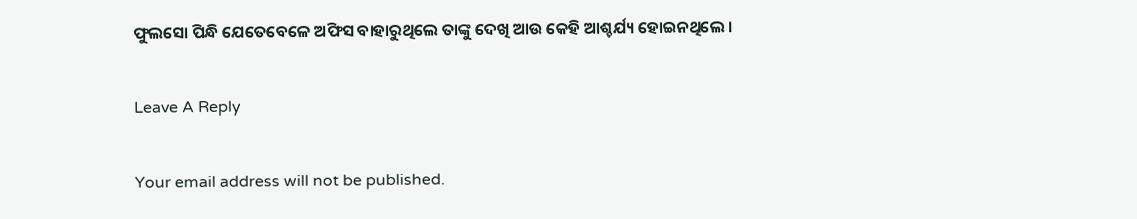ଫୁଲସୋ ପିନ୍ଧି ଯେତେବେଳେ ଅଫିସ ବାହାରୁଥିଲେ ତାଙ୍କୁ ଦେଖି ଆଉ କେହି ଆଶ୍ଚର୍ଯ୍ୟ ହୋଇନଥିଲେ ।

Leave A Reply

Your email address will not be published.